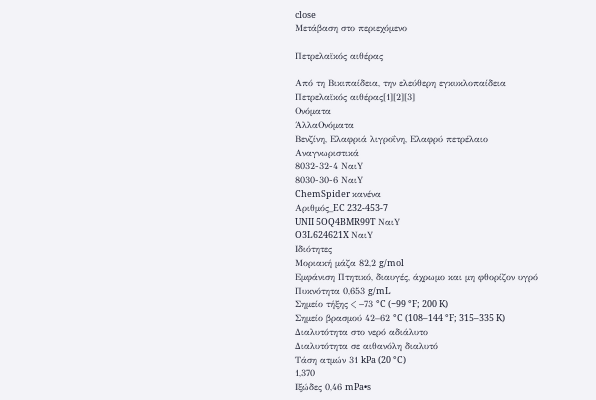close
Μετάβαση στο περιεχόμενο

Πετρελαϊκός αιθέρας

Από τη Βικιπαίδεια, την ελεύθερη εγκυκλοπαίδεια
Πετρελαϊκός αιθέρας[1][2][3]
Ονόματα
ΆλλαΟνόματα
Βενζίνη, Ελαφριά λιγροΐνη, Ελαφρύ πετρέλαιο
Αναγνωριστικά
8032-32-4 ΝαιY
8030-30-6 ΝαιY
ChemSpider κανένα
Αριθμός_EC 232-453-7
UNII 5OQ4BMR99T ΝαιY
O3L624621X ΝαιY
Ιδιότητες
Μοριακή μάζα 82,2 g/mol
Εμφάνιση Πτητικό, διαυγές, άχρωμο και μη φθορίζον υγρό
Πυκνότητα 0,653 g/mL
Σημείο τήξης < −73 °C (−99 °F; 200 K)
Σημείο βρασμού 42–62 °C (108–144 °F; 315–335 K)
Διαλυτότητα στο νερό αδιάλυτο
Διαλυτότητα σε αιθανόλη διαλυτό
Τάση ατμών 31 kPa (20 °C)
1,370
Ιξώδες 0,46 mPa•s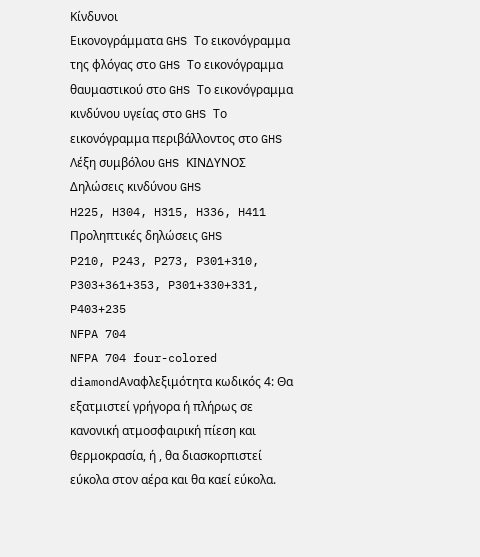Κίνδυνοι
Εικονογράμματα GHS Το εικονόγραμμα της φλόγας στο GHS Το εικονόγραμμα θαυμαστικού στο GHS Το εικονόγραμμα κινδύνου υγείας στο GHS Το εικονόγραμμα περιβάλλοντος στο GHS
Λέξη συμβόλου GHS ΚΙΝΔΥΝΟΣ
Δηλώσεις κινδύνου GHS
H225, H304, H315, H336, H411
Προληπτικές δηλώσεις GHS
P210, P243, P273, P301+310, P303+361+353, P301+330+331, P403+235
NFPA 704
NFPA 704 four-colored diamondΑναφλεξιμότητα κωδικός 4: Θα εξατμιστεί γρήγορα ή πλήρως σε κανονική ατμοσφαιρική πίεση και θερμοκρασία, ή , θα διασκορπιστεί εύκολα στον αέρα και θα καεί εύκολα.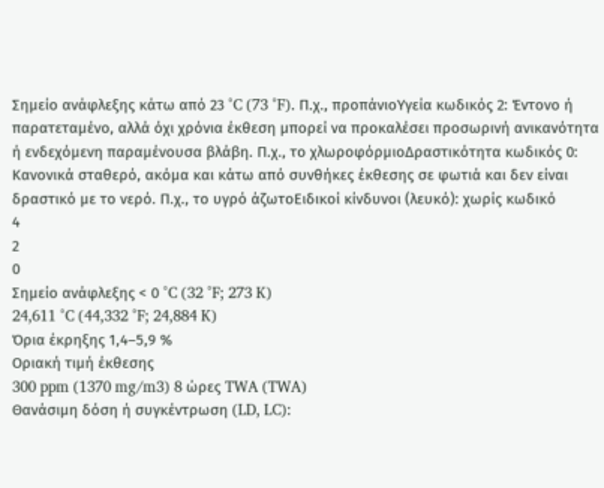Σημείο ανάφλεξης κάτω από 23 °C (73 °F). Π.χ., προπάνιοΥγεία κωδικός 2: Έντονο ή παρατεταμένο, αλλά όχι χρόνια έκθεση μπορεί να προκαλέσει προσωρινή ανικανότητα ή ενδεχόμενη παραμένουσα βλάβη. Π.χ., το χλωροφόρμιοΔραστικότητα κωδικός 0: Κανονικά σταθερό, ακόμα και κάτω από συνθήκες έκθεσης σε φωτιά και δεν είναι δραστικό με το νερό. Π.χ., το υγρό άζωτοΕιδικοί κίνδυνοι (λευκό): χωρίς κωδικό
4
2
0
Σημείο ανάφλεξης < 0 °C (32 °F; 273 K)
24,611 °C (44,332 °F; 24,884 K)
Όρια έκρηξης 1,4–5,9 %
Οριακή τιμή έκθεσης
300 ppm (1370 mg/m3) 8 ώρες TWA (TWA)
Θανάσιμη δόση ή συγκέντρωση (LD, LC):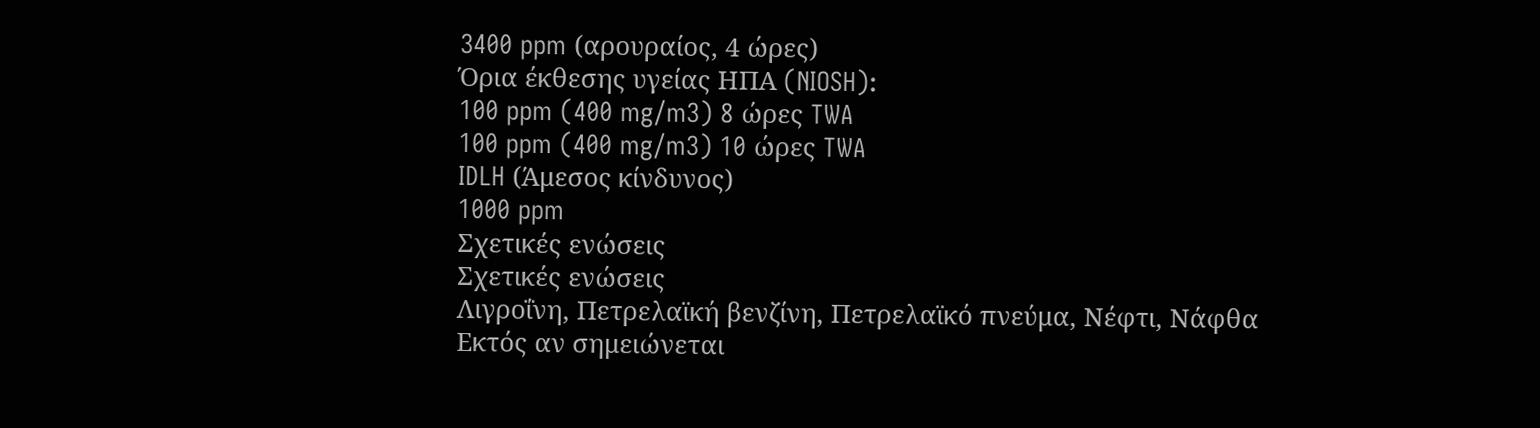3400 ppm (αρουραίος, 4 ώρες)
Όρια έκθεσης υγείας ΗΠΑ (NIOSH):
100 ppm (400 mg/m3) 8 ώρες TWA
100 ppm (400 mg/m3) 10 ώρες TWA
IDLH (Άμεσος κίνδυνος)
1000 ppm
Σχετικές ενώσεις
Σχετικές ενώσεις
Λιγροΐνη, Πετρελαϊκή βενζίνη, Πετρελαϊκό πνεύμα, Νέφτι, Νάφθα
Εκτός αν σημειώνεται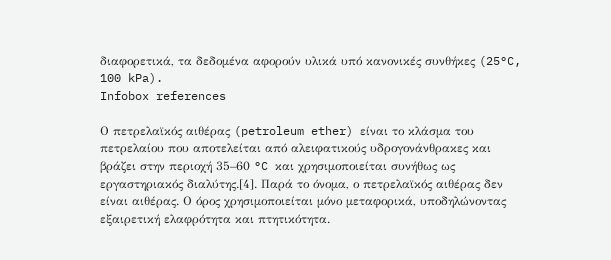διαφορετικά, τα δεδομένα αφορούν υλικά υπό κανονικές συνθήκες (25°C, 100 kPa).
Infobox references

Ο πετρελαϊκός αιθέρας (petroleum ether) είναι το κλάσμα του πετρελαίου που αποτελείται από αλειφατικούς υδρογονάνθρακες και βράζει στην περιοχή 35–60 °C και χρησιμοποιείται συνήθως ως εργαστηριακός διαλύτης.[4]. Παρά το όνομα, ο πετρελαϊκός αιθέρας δεν είναι αιθέρας. Ο όρος χρησιμοποιείται μόνο μεταφορικά, υποδηλώνοντας εξαιρετική ελαφρότητα και πτητικότητα.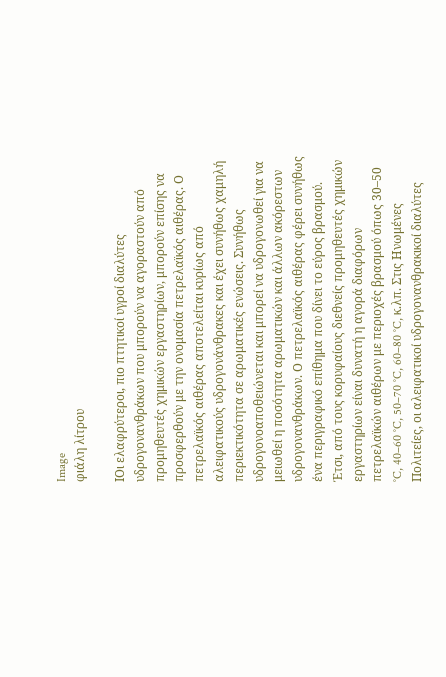Image
φιάλη λίτρου

IΟι ελαφρύτεροι, πιο πτητικοί υγροί διαλύτες υδρογονανθράκων που μπορούν να αγοραστούν από προμηθευτές χημικών εργαστηρίων, μπορούν επίσης να προσφερθούν με την ονομασία πετρελαϊκός αιθέρας. Ο πετρελαϊκός αιθέρας αποτελείται κυρίως από αλειφατικούς υδρογονάνθρακες και έχει συνήθως χαμηλή περιεκτικότητα σε αρωματικές ενώσεις. Συνήθως υδρογονοαποθειώνεται και μπορεί να υδρογονωθεί για να μειωθεί η ποσότητα αρωματικών και άλλων ακόρεστων υδρογονανθράκων. Ο πετρελαϊκός αιθέρας φέρει συνήθως ένα περιγραφικό επίθημα που δίνει το εύρος βρασμού. Έτσι, από τους κορυφαίους διεθνείς προμηθευτές χημικών εργαστηρίων είναι δυνατή η αγορά διαφόρων πετρελαϊκών αιθέρων με περιοχές βρασμού όπως 30–50 °C, 40–60 °C, 50–70 °C, 60–80 °C, κ.λπ. Στις Ηνωμένες Πολιτείες, οι αλειφατικοί υδρογονανθρακικοί διαλύτες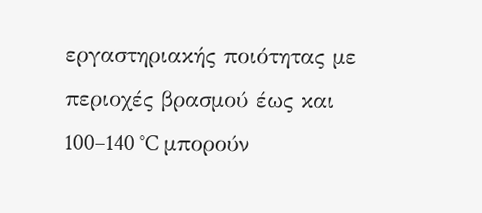εργαστηριακής ποιότητας με περιοχές βρασμού έως και 100–140 °C μπορούν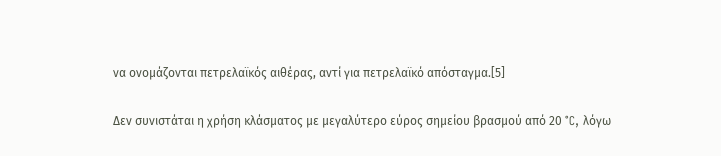να ονομάζονται πετρελαϊκός αιθέρας, αντί για πετρελαϊκό απόσταγμα.[5]

Δεν συνιστάται η χρήση κλάσματος με μεγαλύτερο εύρος σημείου βρασμού από 20 °C, λόγω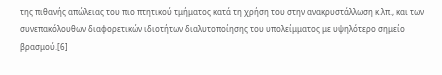της πιθανής απώλειας του πιο πτητικού τμήματος κατά τη χρήση του στην ανακρυστάλλωση κ.λπ., και των συνεπακόλουθων διαφορετικών ιδιοτήτων διαλυτοποίησης του υπολείμματος με υψηλότερο σημείο βρασμού.[6]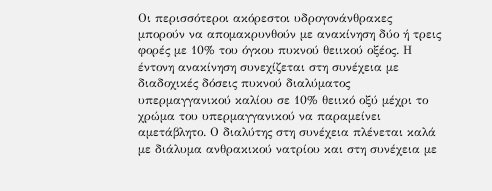Οι περισσότεροι ακόρεστοι υδρογονάνθρακες μπορούν να απομακρυνθούν με ανακίνηση δύο ή τρεις φορές με 10% του όγκου πυκνού θειικού οξέος. Η έντονη ανακίνηση συνεχίζεται στη συνέχεια με διαδοχικές δόσεις πυκνού διαλύματος υπερμαγγανικού καλίου σε 10% θειικό οξύ μέχρι το χρώμα του υπερμαγγανικού να παραμείνει αμετάβλητο. Ο διαλύτης στη συνέχεια πλένεται καλά με διάλυμα ανθρακικού νατρίου και στη συνέχεια με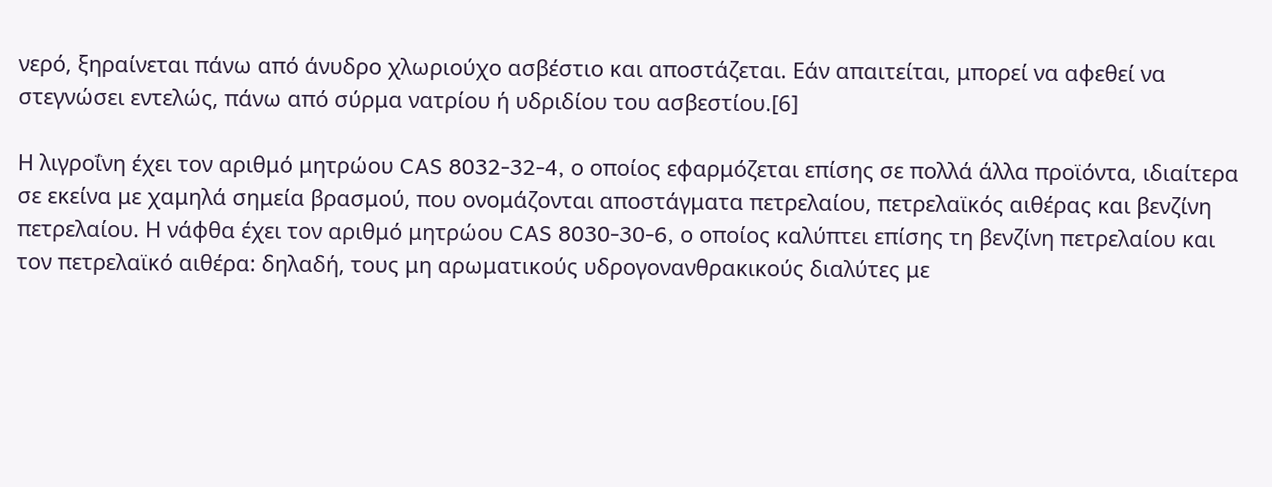νερό, ξηραίνεται πάνω από άνυδρο χλωριούχο ασβέστιο και αποστάζεται. Εάν απαιτείται, μπορεί να αφεθεί να στεγνώσει εντελώς, πάνω από σύρμα νατρίου ή υδριδίου του ασβεστίου.[6]

Η λιγροΐνη έχει τον αριθμό μητρώου CAS 8032-32-4, ο οποίος εφαρμόζεται επίσης σε πολλά άλλα προϊόντα, ιδιαίτερα σε εκείνα με χαμηλά σημεία βρασμού, που ονομάζονται αποστάγματα πετρελαίου, πετρελαϊκός αιθέρας και βενζίνη πετρελαίου. Η νάφθα έχει τον αριθμό μητρώου CAS 8030-30-6, ο οποίος καλύπτει επίσης τη βενζίνη πετρελαίου και τον πετρελαϊκό αιθέρα: δηλαδή, τους μη αρωματικούς υδρογονανθρακικούς διαλύτες με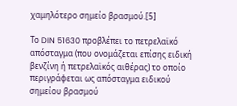χαμηλότερο σημείο βρασμού.[5]

Το DIN 51630 προβλέπει το πετρελαϊκό απόσταγμα (που ονομάζεται επίσης ειδική βενζίνη ή πετρελαϊκός αιθέρας) το οποίο περιγράφεται ως απόσταγμα ειδικού σημείου βρασμού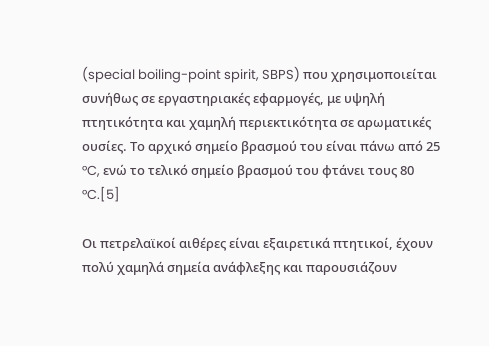(special boiling-point spirit, SBPS) που χρησιμοποιείται συνήθως σε εργαστηριακές εφαρμογές, με υψηλή πτητικότητα και χαμηλή περιεκτικότητα σε αρωματικές ουσίες. Το αρχικό σημείο βρασμού του είναι πάνω από 25 °C, ενώ το τελικό σημείο βρασμού του φτάνει τους 80 °C.[5]

Οι πετρελαϊκοί αιθέρες είναι εξαιρετικά πτητικοί, έχουν πολύ χαμηλά σημεία ανάφλεξης και παρουσιάζουν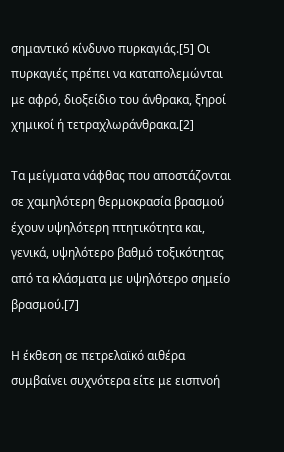σημαντικό κίνδυνο πυρκαγιάς.[5] Οι πυρκαγιές πρέπει να καταπολεμώνται με αφρό, διοξείδιο του άνθρακα, ξηροί χημικοί ή τετραχλωράνθρακα.[2]

Τα μείγματα νάφθας που αποστάζονται σε χαμηλότερη θερμοκρασία βρασμού έχουν υψηλότερη πτητικότητα και, γενικά, υψηλότερο βαθμό τοξικότητας από τα κλάσματα με υψηλότερο σημείο βρασμού.[7]

Η έκθεση σε πετρελαϊκό αιθέρα συμβαίνει συχνότερα είτε με εισπνοή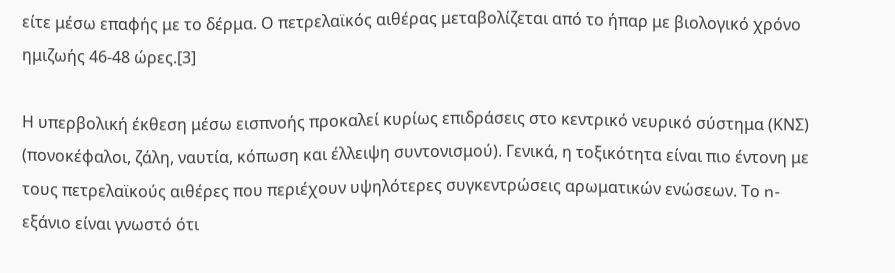είτε μέσω επαφής με το δέρμα. Ο πετρελαϊκός αιθέρας μεταβολίζεται από το ήπαρ με βιολογικό χρόνο ημιζωής 46-48 ώρες.[3]

Η υπερβολική έκθεση μέσω εισπνοής προκαλεί κυρίως επιδράσεις στο κεντρικό νευρικό σύστημα (ΚΝΣ) (πονοκέφαλοι, ζάλη, ναυτία, κόπωση και έλλειψη συντονισμού). Γενικά, η τοξικότητα είναι πιο έντονη με τους πετρελαϊκούς αιθέρες που περιέχουν υψηλότερες συγκεντρώσεις αρωματικών ενώσεων. Το n-εξάνιο είναι γνωστό ότι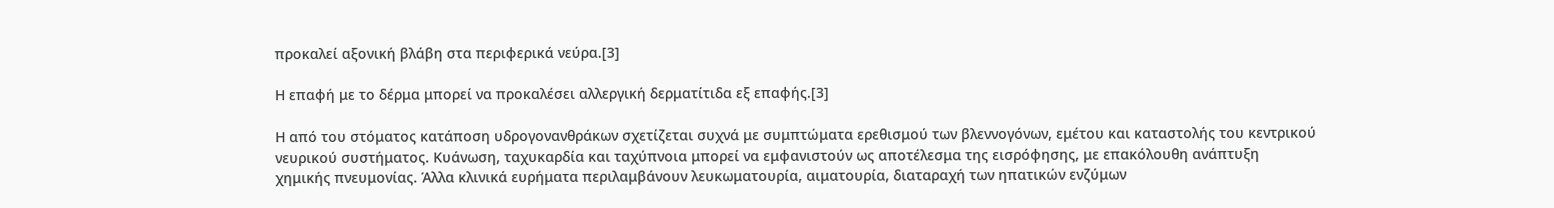προκαλεί αξονική βλάβη στα περιφερικά νεύρα.[3]

Η επαφή με το δέρμα μπορεί να προκαλέσει αλλεργική δερματίτιδα εξ επαφής.[3]

Η από του στόματος κατάποση υδρογονανθράκων σχετίζεται συχνά με συμπτώματα ερεθισμού των βλεννογόνων, εμέτου και καταστολής του κεντρικού νευρικού συστήματος. Κυάνωση, ταχυκαρδία και ταχύπνοια μπορεί να εμφανιστούν ως αποτέλεσμα της εισρόφησης, με επακόλουθη ανάπτυξη χημικής πνευμονίας. Άλλα κλινικά ευρήματα περιλαμβάνουν λευκωματουρία, αιματουρία, διαταραχή των ηπατικών ενζύμων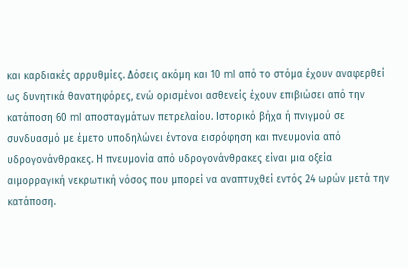και καρδιακές αρρυθμίες. Δόσεις ακόμη και 10 ml από το στόμα έχουν αναφερθεί ως δυνητικά θανατηφόρες, ενώ ορισμένοι ασθενείς έχουν επιβιώσει από την κατάποση 60 ml αποσταγμάτων πετρελαίου. Ιστορικό βήχα ή πνιγμού σε συνδυασμό με έμετο υποδηλώνει έντονα εισρόφηση και πνευμονία από υδρογονάνθρακες. Η πνευμονία από υδρογονάνθρακες είναι μια οξεία αιμορραγική νεκρωτική νόσος που μπορεί να αναπτυχθεί εντός 24 ωρών μετά την κατάποση.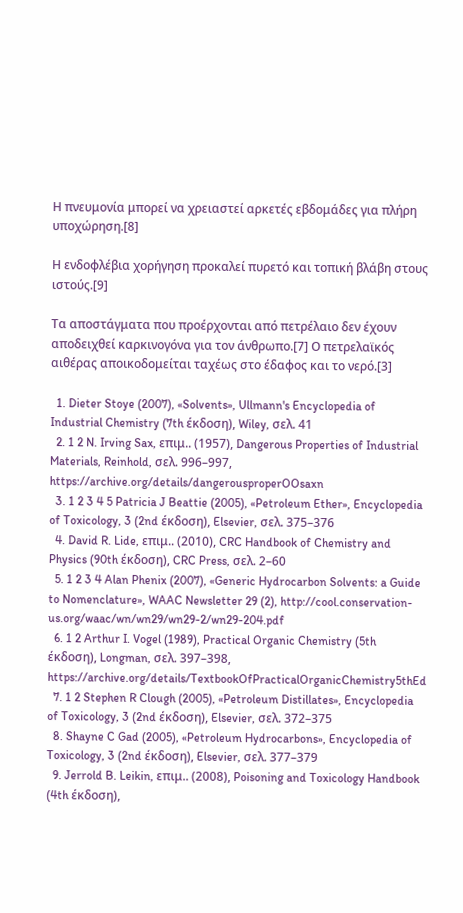Η πνευμονία μπορεί να χρειαστεί αρκετές εβδομάδες για πλήρη υποχώρηση.[8]

Η ενδοφλέβια χορήγηση προκαλεί πυρετό και τοπική βλάβη στους ιστούς.[9]

Τα αποστάγματα που προέρχονται από πετρέλαιο δεν έχουν αποδειχθεί καρκινογόνα για τον άνθρωπο.[7] Ο πετρελαϊκός αιθέρας αποικοδομείται ταχέως στο έδαφος και το νερό.[3]

  1. Dieter Stoye (2007), «Solvents», Ullmann's Encyclopedia of Industrial Chemistry (7th έκδοση), Wiley, σελ. 41
  2. 1 2 N. Irving Sax, επιμ.. (1957), Dangerous Properties of Industrial Materials, Reinhold, σελ. 996–997, https://archive.org/details/dangerousproperOOsaxn
  3. 1 2 3 4 5 Patricia J Beattie (2005), «Petroleum Ether», Encyclopedia of Toxicology, 3 (2nd έκδοση), Elsevier, σελ. 375–376
  4. David R. Lide, επιμ.. (2010), CRC Handbook of Chemistry and Physics (90th έκδοση), CRC Press, σελ. 2–60
  5. 1 2 3 4 Alan Phenix (2007), «Generic Hydrocarbon Solvents: a Guide to Nomenclature», WAAC Newsletter 29 (2), http://cool.conservation-us.org/waac/wn/wn29/wn29-2/wn29-204.pdf
  6. 1 2 Arthur I. Vogel (1989), Practical Organic Chemistry (5th έκδοση), Longman, σελ. 397–398, https://archive.org/details/TextbookOfPracticalOrganicChemistry5thEd
  7. 1 2 Stephen R Clough (2005), «Petroleum Distillates», Encyclopedia of Toxicology, 3 (2nd έκδοση), Elsevier, σελ. 372–375
  8. Shayne C Gad (2005), «Petroleum Hydrocarbons», Encyclopedia of Toxicology, 3 (2nd έκδοση), Elsevier, σελ. 377–379
  9. Jerrold B. Leikin, επιμ.. (2008), Poisoning and Toxicology Handbook (4th έκδοση),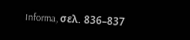Informa, σελ. 836–837